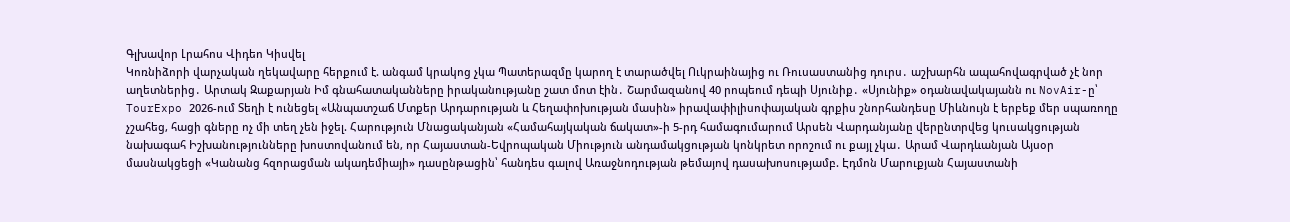Գլխավոր Լրահոս Վիդեո Կիսվել
Կոռնիձորի վարչական ղեկավարը հերքում է. անգամ կրակոց չկա Պատերազմը կարող է տարածվել Ուկրաինայից ու Ռուսաստանից դուրս․ աշխարհն ապահովագրված չէ նոր աղետներից․ Արտակ Զաքարյան Իմ գնահատականները իրականությանը շատ մոտ էին․ Շարմազանով 40 րոպեում դեպի Սյունիք․ «Սյունիք» օդանավակայանն ու NovAir-ը՝ TourExpo 2026-ում Տեղի է ունեցել «Անպատշաճ Մտքեր Արդարության և Հեղափոխության մասին» իրավափիլիսոփայական գրքիս շնորհանդեսը Միևնույն է երբեք մեր սպառողը չշահեց, հացի գները ոչ մի տեղ չեն իջել. Հարություն Մնացականյան «Համահայկական ճակատ»-ի 5-րդ համագումարում Արսեն Վարդանյանը վերընտրվեց կուսակցության նախագահ Իշխանությունները խոստովանում են, որ Հայաստան-Եվրոպական Միություն անդամակցության կոնկրետ որոշում ու քայլ չկա․ Արամ Վարդևանյան Այսօր մասնակցեցի «Կանանց հզորացման ակադեմիայի» դասընթացին՝ հանդես գալով Առաջնոդության թեմայով դասախոսությամբ. Էդմոն Մարուքյան Հայաստանի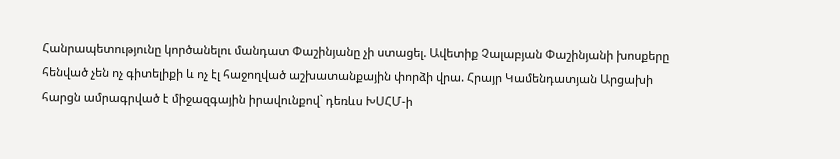Հանրապետությունը կործանելու մանդատ Փաշինյանը չի ստացել. Ավետիք Չալաբյան Փաշինյանի խոսքերը հենված չեն ոչ գիտելիքի և ոչ էլ հաջողված աշխատանքային փորձի վրա. Հրայր Կամենդատյան Արցախի հարցն ամրագրված է միջազգային իրավունքով` դեռևս ԽՍՀՄ-ի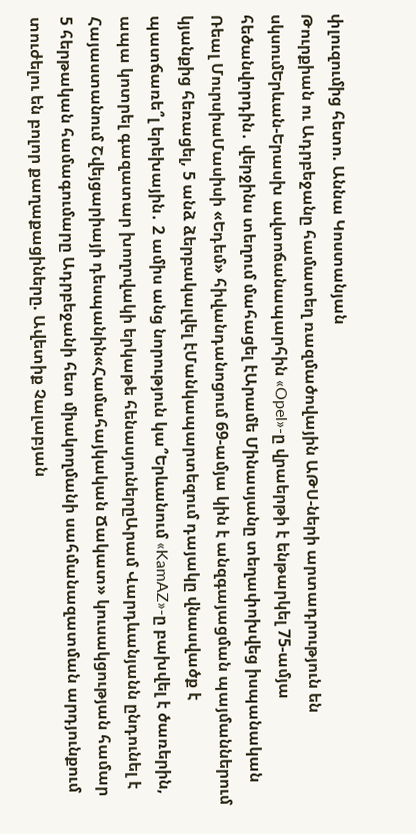փլուզումից հետո. Աննա Կոստանյան
Թուրքիան ու Ադրբեջանը համատեղ ռազմածովային ԱԹՍ-ների արտադրություն են սկսումԵրևան-Երասխ ավտոճանապարհին «Opel»-ը վրաերթի է ենթարկել 75-ամյա հեծանվորդին․ վերջինս տեղում մահացել էԱրամե Մինասյանը տեղափոխվեց իսպանական Ռեալ ՄուրսիաՄասիսի «Եդեմ» հիվանդանոցում 69-ամյա կին է անզգայացման պայմաններում կյանքից հեռացել, 5 անձ ձերբակալվել էՄանկապարտեզում դայակը վնասվածք է պատճառե՞լ երեխային․ 2 ամիս անց նորություն կա՞Երևանում «KamAZ»-ը բախվել է ծառերին, ապա կոտրել գազատար խողովակի երկաթե հենասյուներըԱրամ Վարդևանյանն ընդունել է Հայաստանում Շվեյցարիայի դեսպանին«Համահայկական Ճակատ» կուսակցության համար 5 հերթական համագումարը Ադրբեջանի հետ միակողմանի սահմանազատման արդյունքում տուժելու են բոլոր քաղաքացիները. Ավետիք Չալաբյան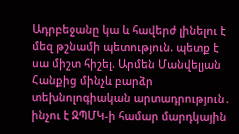Ադրբեջանը կա և հավերժ լինելու է մեզ թշնամի պետություն. պետք է սա միշտ հիշել. Արմեն Մանվելյան Հանքից մինչև բարձր տեխնոլոգիական արտադրություն․ ինչու է ԶՊՄԿ-ի համար մարդկային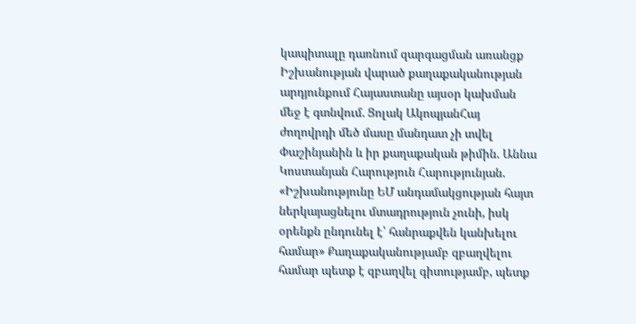կապիտալը դառնում զարգացման առանցք Իշխանության վարած քաղաքականության արդյունքում Հայաստանը այսօր կախման մեջ է գտնվում. Ցոլակ ԱկոպյանՀայ ժողովրդի մեծ մասը մանդատ չի տվել Փաշինյանին և իր քաղաքական թիմին. Աննա Կոստանյան Հարություն Հարությունյան. «Իշխանությունը ԵՄ անդամակցության հայտ ներկայացնելու մտադրություն չունի, իսկ օրենքն ընդունել է՝ հանրաքվեն կանխելու համար» Քաղաքականությամբ զբաղվելու համար պետք է զբաղվել գիտությամբ, պետք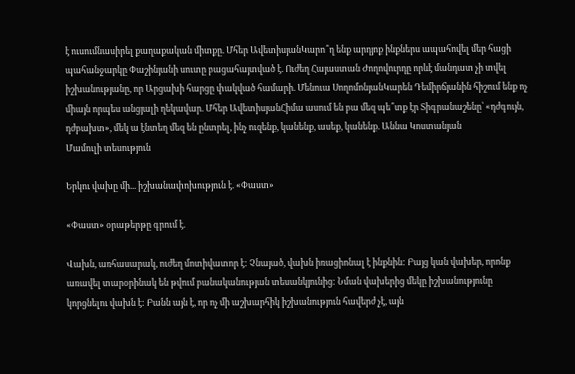է ուսումնասիրել քաղաքական միտքը. Մհեր ԱվետիսյանԿարո՞ղ ենք արդյոք ինքներս ապահովել մեր հացի պահանջարկը Փաշինյանի սուտը բացահայտված է. Ուժեղ Հայաստան Ժողովուրդը որևէ մանդատ չի տվել իշխանությանը, որ Արցախի հարցը փակված համարի. Մենուա ՍողոմոնյանԿարեն Դեմիրճյանին հիշում ենք ոչ միայն որպես անցյալի ղեկավար. Մհեր ԱվետիսյանՀիմա ասում են բա մեզ պե՞տք էր Տիգրանաշենը՝ «դժգույն, դժբախտ», մեկ ա էնտեղ մեզ են ընտրել, ինչ ուզենք, կանենք, ասեք, կանենք. Աննա Կոստանյան
Մամուլի տեսություն

Երկու վախը մի... իշխանափոխություն է. «Փաստ»

«Փաստ» օրաթերթը գրում է.

Վախն, առհասարակ, ուժեղ մոտիվատոր է: Չնայած, վախն իռացիոնալ է ինքնին: Բայց կան վախեր, որոնք առավել տարօրինակ են թվում բանականության տեսանկյունից: Նման վախերից մեկը իշխանությունը կորցնելու վախն է: Բանն այն է, որ ոչ մի աշխարհիկ իշխանություն հավերժ չէ, այն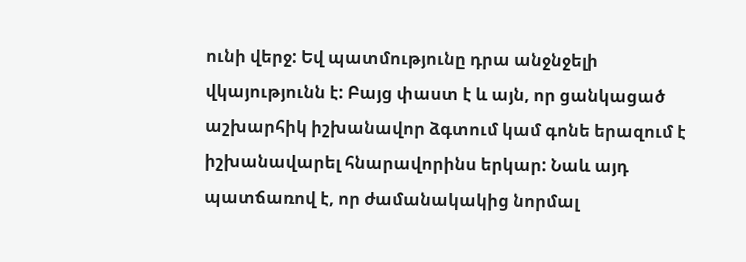ունի վերջ: Եվ պատմությունը դրա անջնջելի վկայությունն է: Բայց փաստ է և այն, որ ցանկացած աշխարհիկ իշխանավոր ձգտում կամ գոնե երազում է իշխանավարել հնարավորինս երկար: Նաև այդ պատճառով է, որ ժամանակակից նորմալ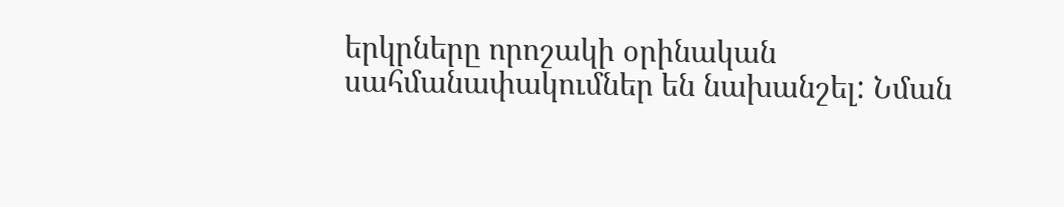երկրները որոշակի օրինական սահմանափակումներ են նախանշել: Նման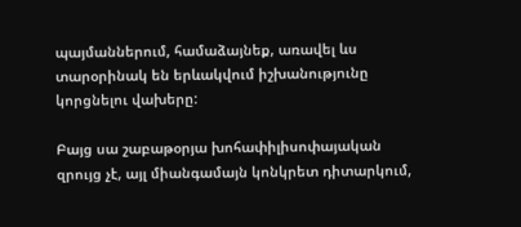պայմաններում, համաձայնեք, առավել ևս տարօրինակ են երևակվում իշխանությունը կորցնելու վախերը:

Բայց սա շաբաթօրյա խոհափիլիսոփայական զրույց չէ, այլ միանգամայն կոնկրետ դիտարկում,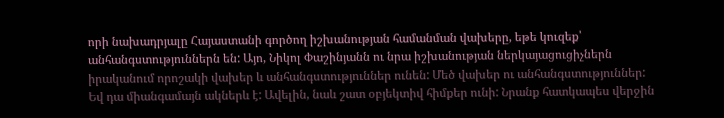որի նախադրյալը Հայաստանի գործող իշխանության համանման վախերը, եթե կուզեք՝ անհանգստություններն են: Այո, Նիկոլ Փաշինյանն ու նրա իշխանության ներկայացուցիչներն իրականում որոշակի վախեր և անհանգստություններ ունեն: Մեծ վախեր ու անհանգստություններ: Եվ դա միանգամայն ակներև է: Ավելին, նաև շատ օբյեկտիվ հիմքեր ունի: Նրանք հատկապես վերջին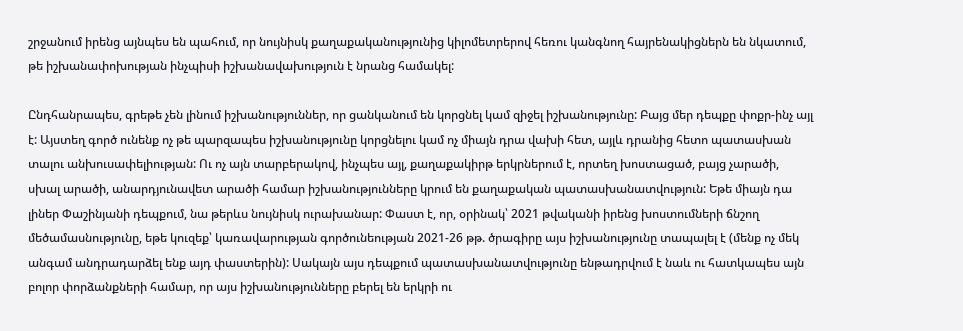շրջանում իրենց այնպես են պահում, որ նույնիսկ քաղաքականությունից կիլոմետրերով հեռու կանգնող հայրենակիցներն են նկատում, թե իշխանափոխության ինչպիսի իշխանավախություն է նրանց համակել:

Ընդհանրապես, գրեթե չեն լինում իշխանություններ, որ ցանկանում են կորցնել կամ զիջել իշխանությունը: Բայց մեր դեպքը փոքր-ինչ այլ է: Այստեղ գործ ունենք ոչ թե պարզապես իշխանությունը կորցնելու կամ ոչ միայն դրա վախի հետ, այլև դրանից հետո պատասխան տալու անխուսափելիության: Ու ոչ այն տարբերակով, ինչպես այլ, քաղաքակիրթ երկրներում է, որտեղ խոստացած, բայց չարածի, սխալ արածի, անարդյունավետ արածի համար իշխանությունները կրում են քաղաքական պատասխանատվություն: Եթե միայն դա լիներ Փաշինյանի դեպքում, նա թերևս նույնիսկ ուրախանար: Փաստ է, որ, օրինակ՝ 2021 թվականի իրենց խոստումների ճնշող մեծամասնությունը, եթե կուզեք՝ կառավարության գործունեության 2021-26 թթ. ծրագիրը այս իշխանությունը տապալել է (մենք ոչ մեկ անգամ անդրադարձել ենք այդ փաստերին): Սակայն այս դեպքում պատասխանատվությունը ենթադրվում է նաև ու հատկապես այն բոլոր փորձանքների համար, որ այս իշխանությունները բերել են երկրի ու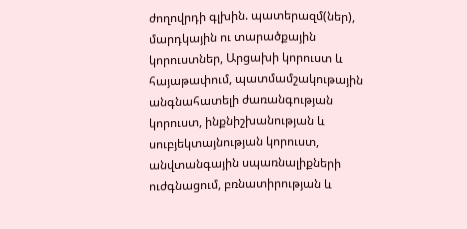ժողովրդի գլխին. պատերազմ(ներ), մարդկային ու տարածքային կորուստներ, Արցախի կորուստ և հայաթափում, պատմամշակութային անգնահատելի ժառանգության կորուստ, ինքնիշխանության և սուբյեկտայնության կորուստ, անվտանգային սպառնալիքների ուժգնացում, բռնատիրության և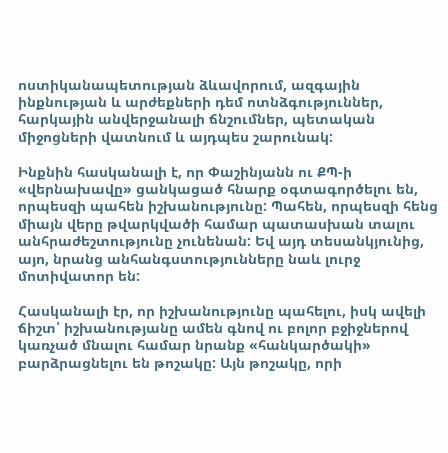ոստիկանապետության ձևավորում, ազգային ինքնության և արժեքների դեմ ոտնձգություններ, հարկային անվերջանալի ճնշումներ, պետական միջոցների վատնում և այդպես շարունակ:

Ինքնին հասկանալի է, որ Փաշինյանն ու ՔՊ-ի «վերնախավը» ցանկացած հնարք օգտագործելու են, որպեսզի պահեն իշխանությունը: Պահեն, որպեսզի հենց միայն վերը թվարկվածի համար պատասխան տալու անհրաժեշտությունը չունենան: Եվ այդ տեսանկյունից, այո, նրանց անհանգստությունները նաև լուրջ մոտիվատոր են:

Հասկանալի էր, որ իշխանությունը պահելու, իսկ ավելի ճիշտ՝ իշխանությանը ամեն գնով ու բոլոր բջիջներով կառչած մնալու համար նրանք «հանկարծակի» բարձրացնելու են թոշակը: Այն թոշակը, որի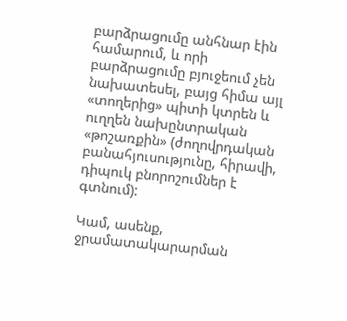բարձրացումը անհնար էին համարում, և որի բարձրացումը բյուջեում չեն նախատեսել, բայց հիմա այլ «տողերից» պիտի կտրեն և ուղղեն նախընտրական «թոշառքին» (ժողովրդական բանահյուսությունը, հիրավի, դիպուկ բնորոշումներ է գտնում):

Կամ, ասենք, ջրամատակարարման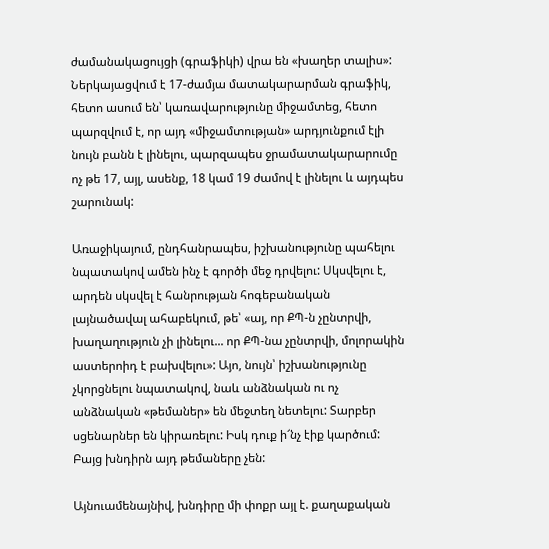ժամանակացույցի (գրաֆիկի) վրա են «խաղեր տալիս»: Ներկայացվում է 17-ժամյա մատակարարման գրաֆիկ, հետո ասում են՝ կառավարությունը միջամտեց, հետո պարզվում է, որ այդ «միջամտության» արդյունքում էլի նույն բանն է լինելու, պարզապես ջրամատակարարումը ոչ թե 17, այլ, ասենք, 18 կամ 19 ժամով է լինելու և այդպես շարունակ:

Առաջիկայում, ընդհանրապես, իշխանությունը պահելու նպատակով ամեն ինչ է գործի մեջ դրվելու: Սկսվելու է, արդեն սկսվել է հանրության հոգեբանական լայնածավալ ահաբեկում, թե՝ «այ, որ ՔՊ-ն չընտրվի, խաղաղություն չի լինելու... որ ՔՊ-նա չընտրվի, մոլորակին աստերոիդ է բախվելու»: Այո, նույն՝ իշխանությունը չկորցնելու նպատակով, նաև անձնական ու ոչ անձնական «թեմաներ» են մեջտեղ նետելու: Տարբեր սցենարներ են կիրառելու: Իսկ դուք ի՜նչ էիք կարծում: Բայց խնդիրն այդ թեմաները չեն:

Այնուամենայնիվ, խնդիրը մի փոքր այլ է. քաղաքական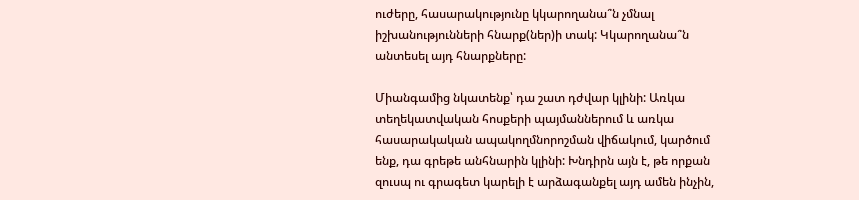ուժերը, հասարակությունը կկարողանա՞ն չմնալ իշխանությունների հնարք(ներ)ի տակ: Կկարողանա՞ն անտեսել այդ հնարքները:

Միանգամից նկատենք՝ դա շատ դժվար կլինի: Առկա տեղեկատվական հոսքերի պայմաններում և առկա հասարակական ապակողմնորոշման վիճակում, կարծում ենք, դա գրեթե անհնարին կլինի: Խնդիրն այն է, թե որքան զուսպ ու գրագետ կարելի է արձագանքել այդ ամեն ինչին,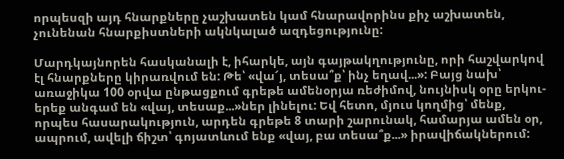որպեսզի այդ հնարքները չաշխատեն կամ հնարավորինս քիչ աշխատեն, չունենան հնարքիստների ակնկալած ազդեցությունը:

Մարդկայնորեն հասկանալի է, իհարկե, այն գայթակղությունը, որի հաշվարկով էլ հնարքները կիրառվում են: Թե՝ «վա՜յ, տեսա՞ք՝ ինչ եղավ...»: Բայց նախ՝ առաջիկա 100 օրվա ընթացքում գրեթե ամենօրյա ռեժիմով, նույնիսկ օրը երկու-երեք անգամ են «վայ, տեսաք...»ներ լինելու: Եվ հետո, մյուս կողմից՝ մենք, որպես հասարակություն, արդեն գրեթե 8 տարի շարունակ, համարյա ամեն օր, ապրում, ավելի ճիշտ՝ գոյատևում ենք «վայ, բա տեսա՞ք...» իրավիճակներում: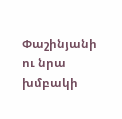Փաշինյանի ու նրա խմբակի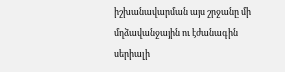իշխանավարման այս շրջանը մի մղձավանջային ու էժանագին սերիալի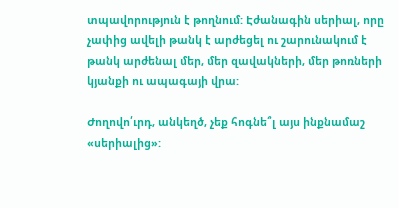տպավորություն է թողնում: Էժանագին սերիալ, որը չափից ավելի թանկ է արժեցել ու շարունակում է թանկ արժենալ մեր, մեր զավակների, մեր թոռների կյանքի ու ապագայի վրա:

Ժողովո՛ւրդ, անկեղծ, չեք հոգնե՞լ այս ինքնամաշ «սերիալից»: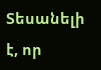Տեսանելի է, որ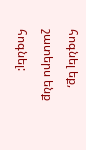հոգնել եք, շատերս ենք հոգնել: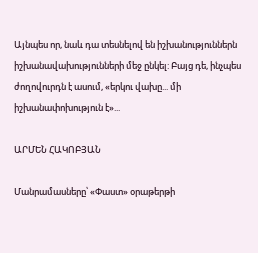Այնպես որ, նաև դա տեսնելով են իշխանություններն իշխանավախությունների մեջ ընկել: Բայց դե, ինչպես ժողովուրդն է ասում, «երկու վախը... մի իշխանափոխություն է»...

ԱՐՄԵՆ ՀԱԿՈԲՅԱՆ

Մանրամասները՝ «Փաստ» օրաթերթի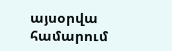այսօրվա համարում